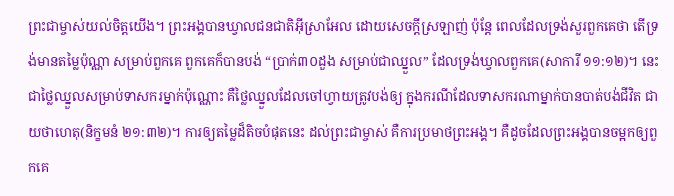ព្រះជាម្ចាស់យល់ចិត្តយើង។ ព្រះអង្គបានឃ្វាលជនជាតិអ៊ីស្រាអែល ដោយសេចក្តីស្រឡាញ់ ប៉ុន្តែ ពេលដែលទ្រង់សួរពួកគេថា តើទ្រង់មានតម្លៃប៉ុណ្ណា សម្រាប់ពួកគេ ពួកគេក៏បានបង់ “ប្រាក់៣០ដួង សម្រាប់ជាឈ្នួល” ដែលទ្រង់ឃ្វាលពួកគេ(សាការី ១១:១២)។ នេះជាថ្លៃឈ្នួលសម្រាប់ទាសករម្នាក់ប៉ុណ្ណោះ គឺថ្លៃឈ្នួលដែលចៅហ្វាយត្រូវបង់ឲ្យ ក្នុងករណីដែលទាសករណាម្នាក់បានបាត់បង់ជីវិត ជាយថាហេតុ(និក្ខមនំ ២១:៣២)។ ការឲ្យតម្លៃដ៏តិចបំផុតនេះ ដល់ព្រះជាម្ចាស់ គឺការប្រមាថព្រះអង្គ។ គឺដូចដែលព្រះអង្គបានចម្អកឲ្យពួកគេ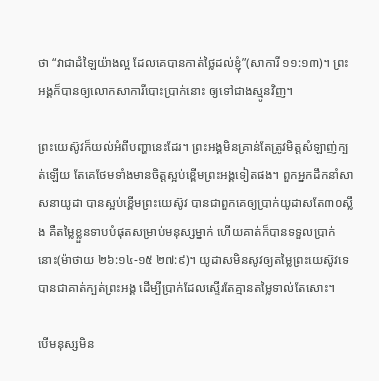ថា “វាជាដំឡៃយ៉ាងល្អ ដែលគេបានកាត់ថ្លៃដល់ខ្ញុំ”(សាការី ១១:១៣)។ ព្រះអង្គក៏បានឲ្យលោកសាការីបោះប្រាក់នោះ ឲ្យទៅជាងស្មូនវិញ។

ព្រះយេស៊ូវក៏យល់អំពីបញ្ហានេះដែរ។ ព្រះអង្គមិនគ្រាន់តែត្រូវមិត្តសំឡាញ់ក្បត់ឡើយ តែគេថែមទាំងមានចិត្តស្អប់ខ្ពើមព្រះអង្គទៀតផង។ ពួកអ្នកដឹកនាំសាសនាយូដា បានស្អប់ខ្ពើមព្រះយេស៊ូវ បានជាពួកគេឲ្យប្រាក់យូដាសតែ៣០ស្លឹង គឺតម្លៃខ្លួនទាបបំផុតសម្រាប់មនុស្សម្នាក់ ហើយគាត់ក៏បានទទួលប្រាក់នោះ(ម៉ាថាយ ២៦:១៤-១៥ ២៧:៩)។ យូដាសមិនសូវឲ្យតម្លៃព្រះយេស៊ូវទេ បានជាគាត់ក្បត់ព្រះអង្គ ដើម្បីប្រាក់ដែលស្ទើរតែគ្មានតម្លៃទាល់តែសោះ។

បើមនុស្សមិន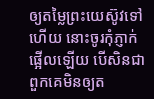ឲ្យតម្លៃព្រះយេស៊ូវទៅហើយ នោះចូរកុំភ្ញាក់ផ្អើលឡើយ បើសិនជាពួកគេមិនឲ្យត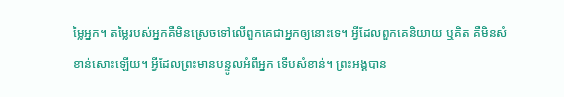ម្លៃអ្នក។ តម្លៃរបស់អ្នកគឺមិនស្រេចទៅលើពួកគេជាអ្នកឲ្យនោះទេ។ អ្វីដែលពួកគេនិយាយ ឬគិត គឺមិនសំខាន់សោះឡើយ។ អ្វីដែលព្រះមានបន្ទូលអំពីអ្នក ទើបសំខាន់។ ព្រះអង្គបាន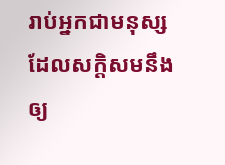រាប់អ្នកជាមនុស្ស ដែលសក្តិសមនឹងឲ្យ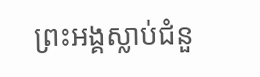ព្រះអង្គស្លាប់ជំនួ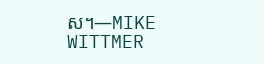ស។—MIKE WITTMER